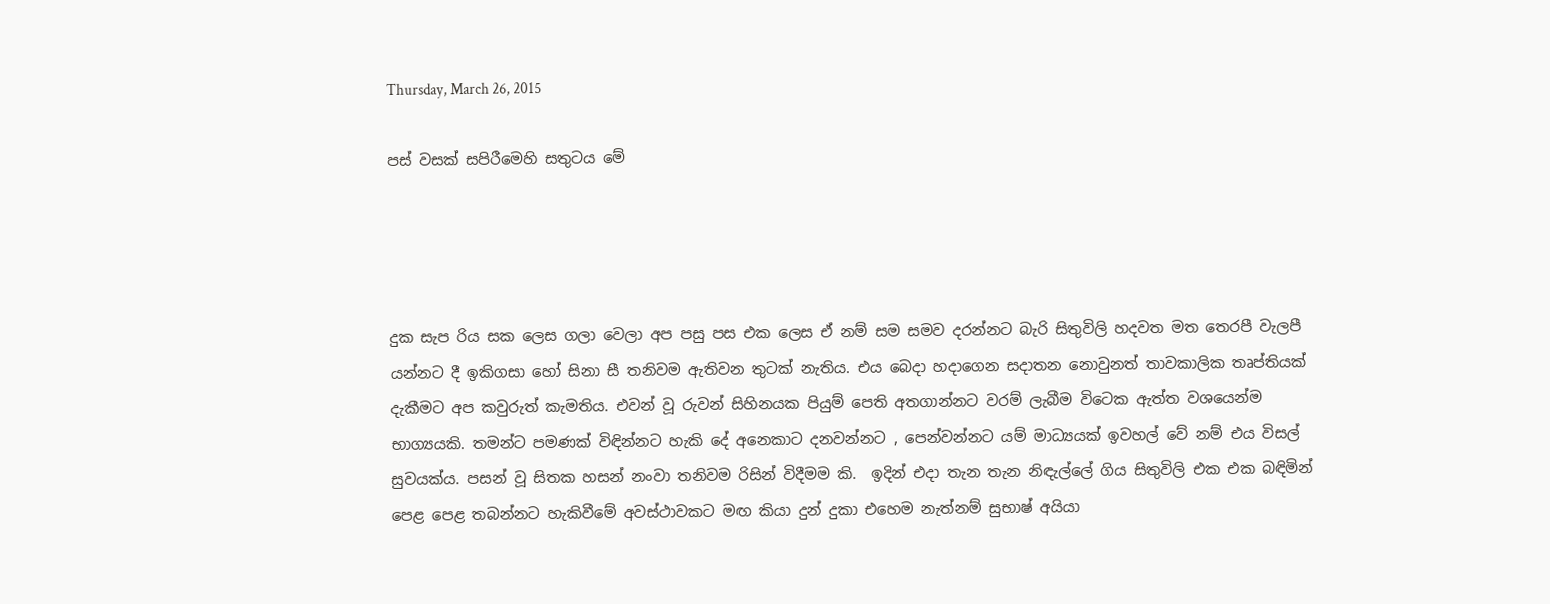Thursday, March 26, 2015

පස් වසක් සපිරීමෙහි සතුටය මේ




දුක සැප රිය සක ලෙස ගලා වෙලා අප පසු පස එක ලෙස ඒ නම් සම සමව දරන්නට බැරි සිතුවිලි හදවත මත තෙරපී වැලපී යන්නට දී ඉකිගසා හෝ සිනා සී තනිවම ඇතිවන තුටක් නැතිය. එය බෙදා හදාගෙන සදාතන නොවුනත් තාවකාලික තෘප්තියක් දැකීමට අප කවුරුත් කැමතිය. එවන් වූ රුවන් සිහිනයක පියුම් පෙති අතගාන්නට වරම් ලැබීම විටෙක ඇත්ත වශයෙන්ම භාග්‍යයකි. තමන්ට පමණක් විඳින්නට හැකි දේ අනෙකාට දනවන්නට , පෙන්වන්නට යම් මාධ්‍යයක් ඉවහල් වේ නම් එය විසල් සුවයක්ය. පසන් වූ සිතක හසන් නංවා තනිවම රිසින් විදීමම කි.  ඉදින් එදා තැන තැන නිඳැල්ලේ ගිය සිතුවිලි එක එක බඳිමින් පෙළ පෙළ තබන්නට හැකිවීමේ අවස්ථාවකට මඟ කියා දුන් දුකා එහෙම නැත්නම් සුභාෂ් අයියා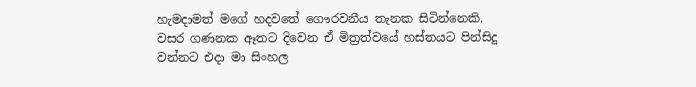හැමදාමත් මගේ හදවතේ ගෞරවනීය තැනක සිටින්නෙකි. වසර ගණනක ඈතට දිවෙන ඒ මිත්‍රත්වයේ හස්තයට පින්සිදු වන්නට එදා මා සිංහල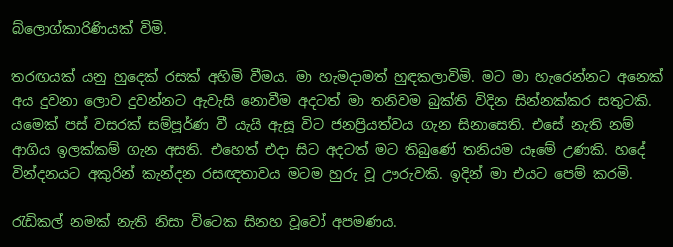බ්ලොග්කාරිණියක් විමි.

තරඟයක් යනු හුදෙක් රසක් අහිමි වීමය. මා හැමදාමත් හුඳකලාවිමි. මට මා හැරෙන්නට අනෙක් අය දුවනා ලොව දුවන්නට ඇවැසි නොවීම අදටත් මා තනිවම බුක්ති විදින සින්නක්කර සතුටකි. යමෙක් පස් වසරක් සම්පූර්ණ වී යැයි ඇසූ විට ජනප්‍රියත්වය ගැන සිනාසෙති. එසේ නැති නම් ආගිය ඉලක්කම් ගැන අසති. එහෙත් එදා සිට අදටත් මට තිබුණේ තනියම යෑමේ උණකි. හදේ වින්දනයට අකුරින් කැන්දන රසඥතාවය මටම හුරු වූ ඌරුවකි. ඉදින් මා එයට පෙම් කරමි.

රැඩිකල් නමක් නැති නිසා විටෙක සිනහ වූවෝ අපමණය.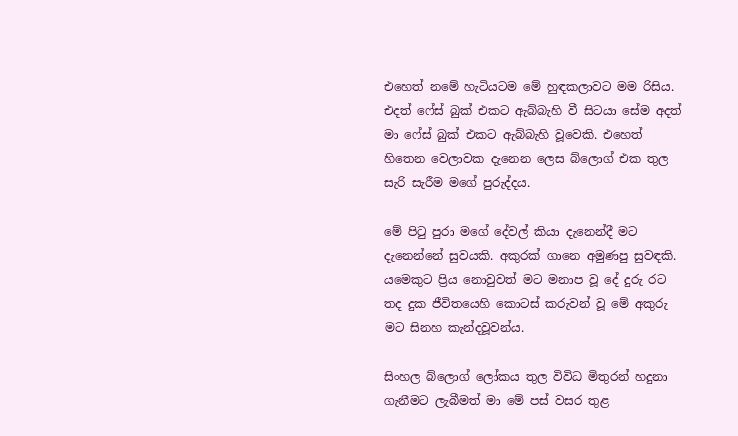එහෙත් නමේ හැටියටම මේ හුඳකලාවට මම රිසිය. එදත් ෆේස් බුක් එකට ඇබ්බැහි වී සිටයා සේම අදත් මා ෆේස් බුක් එකට ඇබ්බැහි වූවෙකි. එහෙත් හිතෙන වෙලාවක දැනෙන ලෙස බ්ලොග් එක තුල සැරි සැරීම මගේ පුරුද්දය.

මේ පිටු පුරා මගේ දේවල් කියා දැනෙන්දී මට දැනෙන්නේ සුවයකි. අකුරක් ගානෙ අමුණපු සුවඳකි. යමෙකුට ප්‍රිය නොවුවත් මට මනාප වූ දේ දුරු රට තද දුක ජීවිතයෙහි කොටස් කරුවන් වූ මේ අකුරු මට සිනහ කැන්දවූවන්ය.

සිංහල බ්ලොග් ලෝකය තුල විවිධ මිතුරන් හදුනා ගැනීමට ලැබීමත් මා මේ පස් වසර තුළ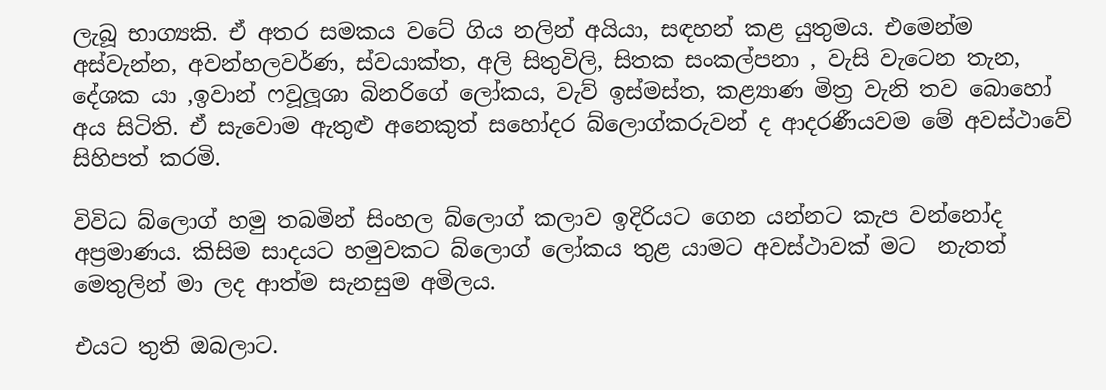ලැබූ භාග්‍යකි. ඒ අතර සමකය වටේ ගිය නලින් අයියා, සඳහන් කළ යුතුමය. එමෙන්ම අස්වැන්න, අවන්හලවර්ණ, ස්වයාක්ත, අලි සිතුවිලි, සිතක සංකල්පනා , වැසි වැටෙන තැන, දේශක යා ,ඉවාන් ෆවූලූශා බිනරිගේ ලෝකය, වැව් ඉස්මස්ත, කළ්‍යාණ මිත්‍ර වැනි තව බොහෝ අය සිටිති. ඒ සැවොම ඇතුළු අනෙකුත් සහෝදර බ්ලොග්කරුවන් ද ආදරණීයවම මේ අවස්ථාවේ සිහිපත් කරමි.

විවිධ බ්ලොග් හමු තබමින් සිංහල බ්ලොග් කලාව ඉදිරියට ගෙන යන්නට කැප වන්නෝද අප්‍රමාණය. කිසිම සාදයට හමුවකට බ්ලොග් ලෝකය තුළ යාමට අවස්ථාවක් මට  නැතත් මෙතුලින් මා ලද ආත්ම සැනසුම අමිලය.

එයට තුති ඔබලාට.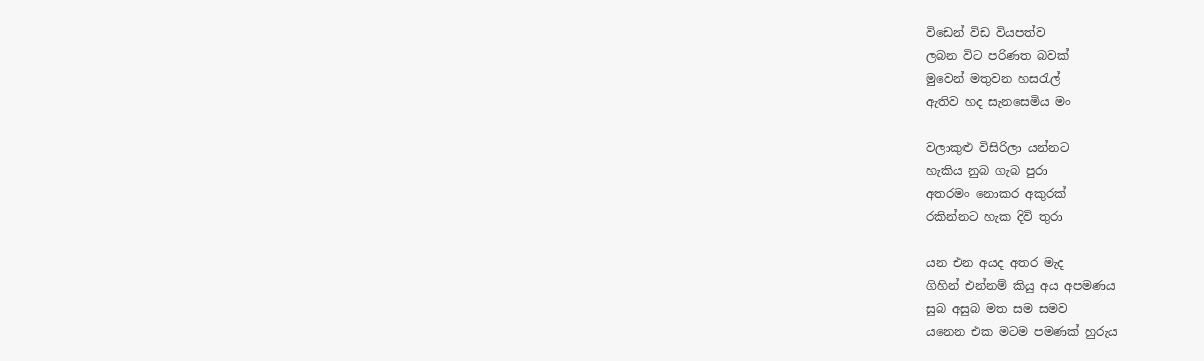විඩෙන් විඩ වියපත්ව
ලබන විට පරිණත බවක්
මුවෙන් මතුවන හසරැල්
ඇතිව හද සැනසෙමිය මං

වලාකුළු විසිරිලා යන්නට
හැකිය නුබ ගැබ පුරා
අතරමං නොකර අකුරක්
රකින්නට හැක දිවි තුරා

යන එන අයද අතර මැද
ගිහින් එන්නම් කියු අය අපමණය
සුබ අසුබ මත සම සමව
යනෙන එක මටම පමණක් හුරුය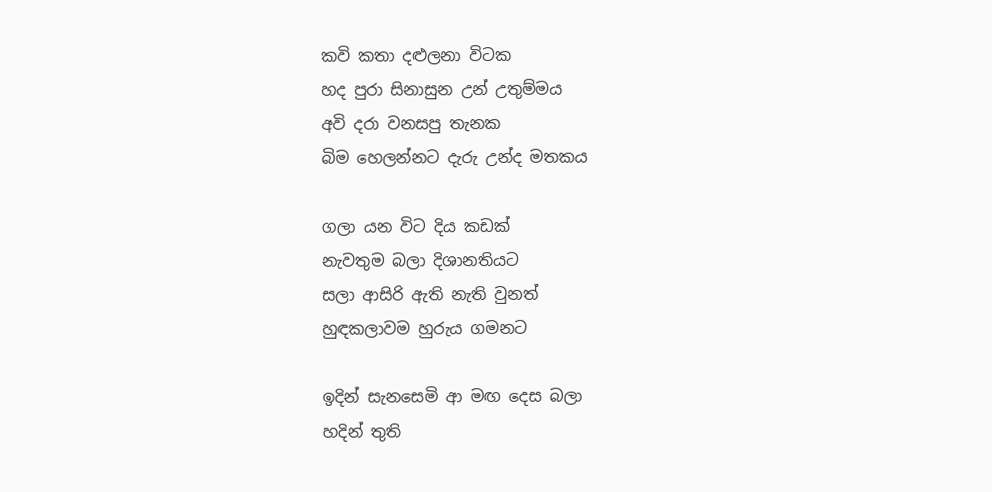කවි කතා දළුලනා විටක
හද පුරා සිනාසුන උන් උතුම්මය
අවි දරා වනසපු තැනක
බිම හෙලන්නට දැරු උන්ද මතකය

ගලා යන විට දිය කඩක්
නැවතුම බලා දිශානතියට
සලා ආසිරි ඇති නැති වුනත්
හුඳකලාවම හුරුය ගමනට

ඉදින් සැනසෙමි ආ මඟ දෙස බලා
හදින් තුති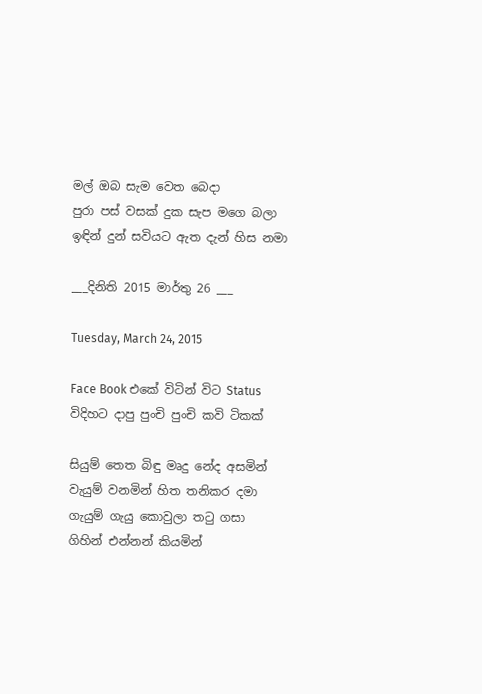මල් ඔබ සැම වෙත බෙදා
පුරා පස් වසක් දුක සැප මගෙ බලා
ඉඳින් දුන් සවියට ඇත දැන් හිස නමා

___දිනිති 2015 මාර්තු 26 ___

Tuesday, March 24, 2015

Face Book එකේ විටින් විට Status විදිහට දාපු පුංචි පුංචි කවි ටිකක්

සියුම් තෙත බිඳු මෘදු නේද අසමින්
වැයුම් වනමින් හිත තනිකර දමා
ගැයුම් ගැයු කොවුලා තටු ගසා
ගිහින් එන්නන් කියමින්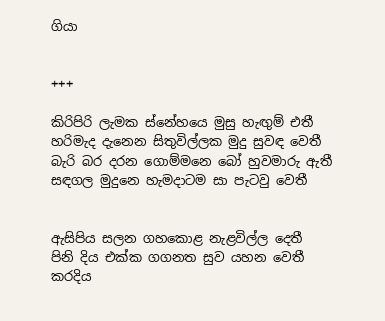ගියා


+++

කිරිපිරි ලැමක ස්නේහයෙ මුසු හැඟුම් එතී
හරිමැද දැනෙන සිතුවිල්ලක මුදු සුවඳ වෙතී
බැරි බර දරන ගොම්මනෙ බෝ හුවමාරු ඇතී
සඳගල මුදුනෙ හැමදාටම සා පැටවු වෙතී


ඇසිපිය සලන ගහකොළ නැළවිල්ල දෙතී
පිනි දිය එක්ක ගගනත සුව යහන වෙතී
කරදිය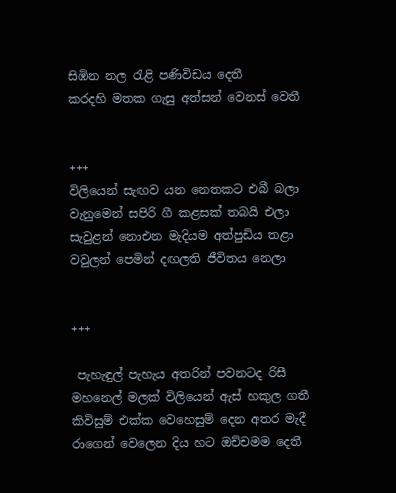සිඹින නල රැළි පණිවිඩය දෙතී
කරදහි මතක ගැසු අත්සන් වෙනස් වෙතී


+++
විලියෙන් සැඟව යන නෙතකට එබී බලා
වැනුමෙන් සපිරි ගී කළසක් තබයි එලා
සැවුළන් නොඑන මැදියම අත්පුඩිය තළා
වවුලන් පෙමින් දඟලති ජීවිතය නෙලා


+++

 පැහැඳුල් පැහැය අතරින් පවනටද රිසී
මහනෙල් මලක් විලියෙන් ඇස් හකුල ගතී
කිවිසුම් එක්ක වෙහෙසුම් දෙන අතර මැදී
රාගෙන් වෙලෙන දිය හට ඔච්චමම දෙතී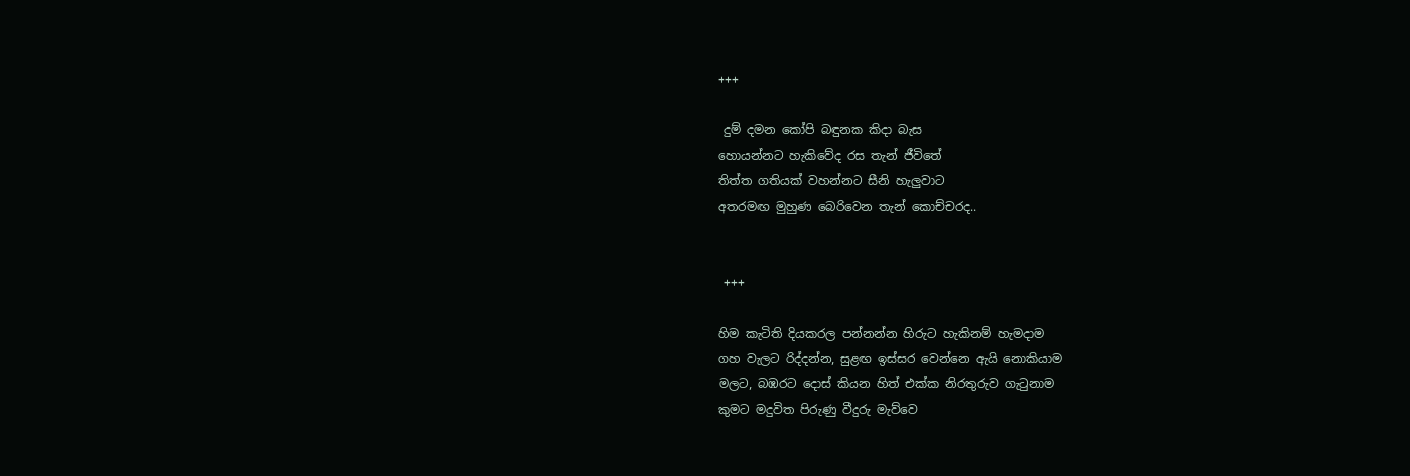+++

 දුම් දමන කෝපි බඳුනක කිදා බැස
හොයන්නට හැකිවේද රස තැන් ජීවිතේ
තිත්ත ගතියක් වහන්නට සීනි හැලුවාට
අතරමඟ මුහුණ බෙරිවෙන තැන් කොච්චරද..


 +++

හිම කැටිති දියකරල පන්නන්න හිරුට හැකිනම් හැමදාම
ගහ වැලට රිද්දන්න, සුළඟ ඉස්සර වෙන්නෙ ඇයි නොකියාම
මලට, බඹරට දොස් කියන හිත් එක්ක නිරතුරුව ගැටුනාම
කුමට මදුවිත පිරුණු වීදුරු මැව්වෙ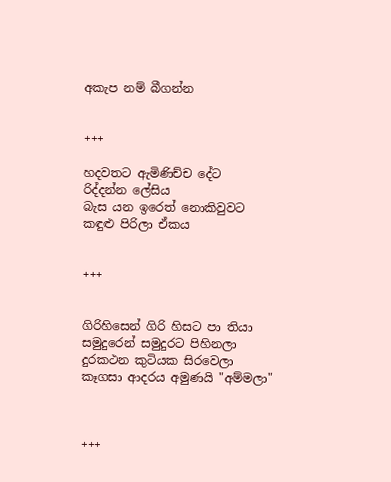අකැප නම් බීගන්න


+++

හදවතට ඇමිණිච්ච දේට
රිද්දන්න ලේසිය
බැස යන ඉරෙත් නොකිවුවට
කඳුළු පිරිලා ඒකය


+++


ගිරිහිසෙන් ගිරි හිසට පා තියා
සමුදුරෙන් සමුදුරට පිහිනලා
දුරකථන කුටියක සිරවෙලා
කෑගසා ආදරය අමුණයි "අම්මලා"



+++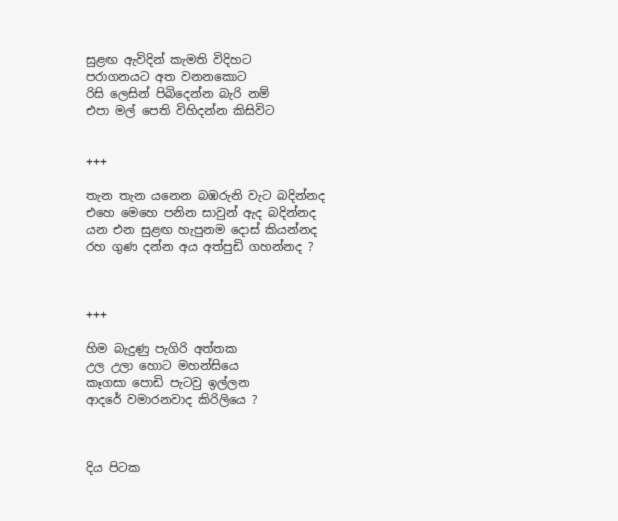සුළඟ ඇවිදින් කැමති විදිහට
පරාගනයට අත වනනකොට
රිසි ලෙසින් පිබිදෙන්න බැරි නම්
එපා මල් පෙති විහිදන්න කිසිවිට


+++

තැන තැන යනෙන බඹරුනි වැට බදින්නද
එහෙ මෙහෙ පනින සාවුන් ඇද බදින්නද
යන එන සුළඟ හැපුනම දොස් කියන්නද
රහ ගුණ දන්න අය අත්පුඩි ගහන්නද ?



+++

හිම බැදුණු පැගිරි අත්තක
උල උලා හොට මහන්සියෙ
කෑගසා පොඩි පැටවු ඉල්ලන
ආදරේ වමාරනවාද කිරිලියෙ ?



දිය පිටක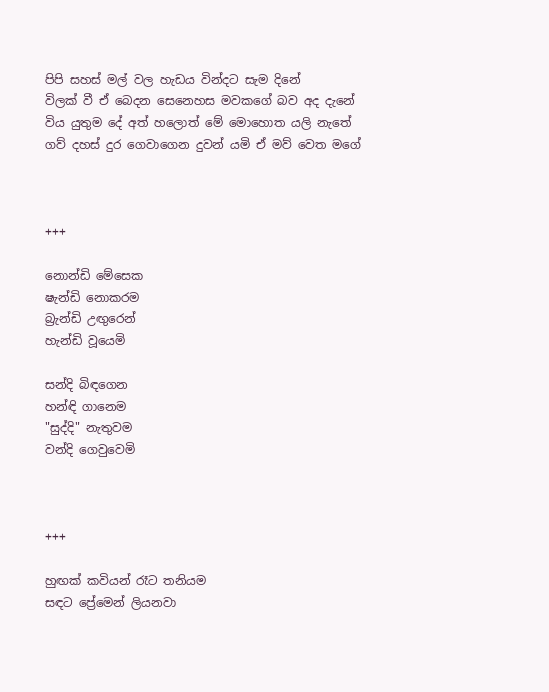පිපි සහස් මල් වල හැඩය වින්දට සැම දිනේ
විලක් වී ඒ බෙදන සෙනෙහස මවකගේ බව අද දැනේ
විය යුතුම දේ අත් හලොත් මේ මොහොත යලි නැතේ
ගව් දහස් දුර ගෙවාගෙන දුවන් යමි ඒ මව් වෙත මගේ



+++

නොන්ඩි මේසෙක
ෂැන්ඩි නොකරම
බ්‍රැන්ඩි උඟුරෙන්
හැන්ඩි වූයෙමි

සන්දි බිඳගෙන
හන්ඳි ගානෙම
"සුද්දි" නැතුවම
වන්දි ගෙවුවෙමි



+++

හුඟක් කවියන් රෑට තනියම
සඳට ප්‍රේමෙන් ලියනවා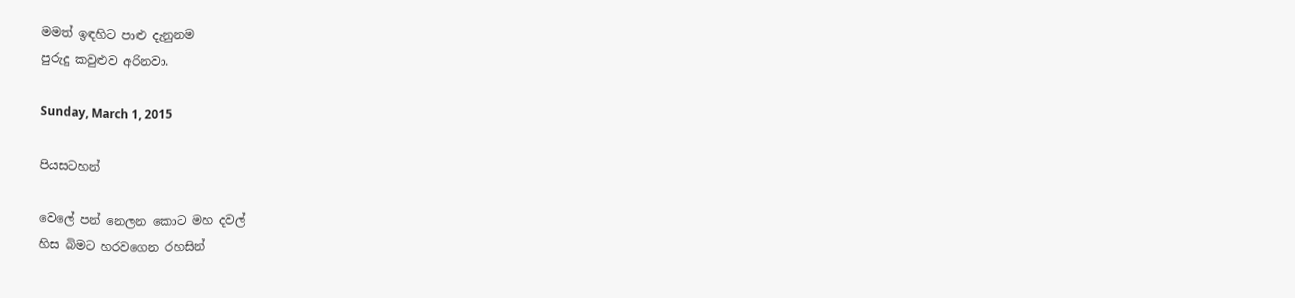මමත් ඉඳහිට පාළු දැනුනම
පුරුදු කවුළුව අරිනවා.

Sunday, March 1, 2015

පියසටහන්

වෙලේ පන් නෙලන කොට මහ දවල්
හිස බිමට හරවගෙන රහසින්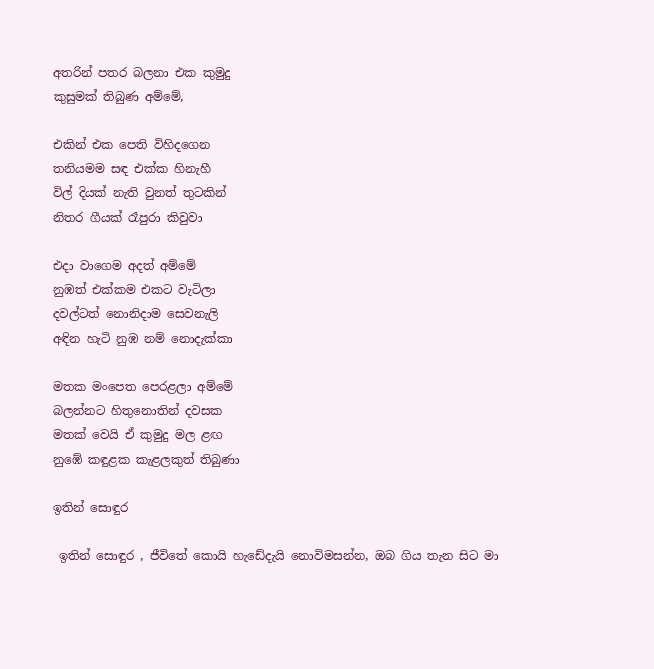අතරින් පතර බලනා එක කුමුදු
කුසුමක් තිබුණ අම්මේ,

එකින් එක පෙති විහිදගෙන
තනියමම සඳ එක්ක හිනැහී
විල් දියක් නැති වුනත් තුටකින්
නිතර ගීයක් රෑපුරා කිවුවා

එදා වාගෙම අදත් අම්මේ
නුඹත් එක්කම එකට වැටිලා
දවල්ටත් නොනිදාම සෙවනැලි
අඳින හැටි නුඹ නම් නොදැක්කා

මතක මංපෙත පෙරළලා අම්මේ
බලන්නට හිතුනොතින් දවසක
මතක් වෙයි ඒ කුමුදු මල ළඟ
නුඹේ කඳුළක කැළලකුත් තිබුණා

ඉතින් සොඳුර

 ඉතින් සොඳුර , ජීවිතේ කොයි හැඩේදැයි නොවිමසන්න, ඔබ ගිය තැන සිට මා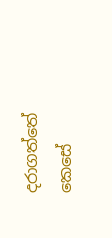දරාගත්තේ කෙසේ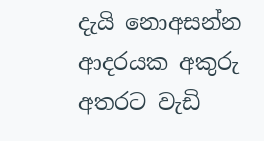දැයි නොඅසන්න  ආදරයක අකුරු අතරට වැඩි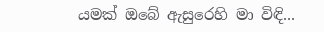යමක් ඔබේ ඇසුරෙහි මා විඳි...